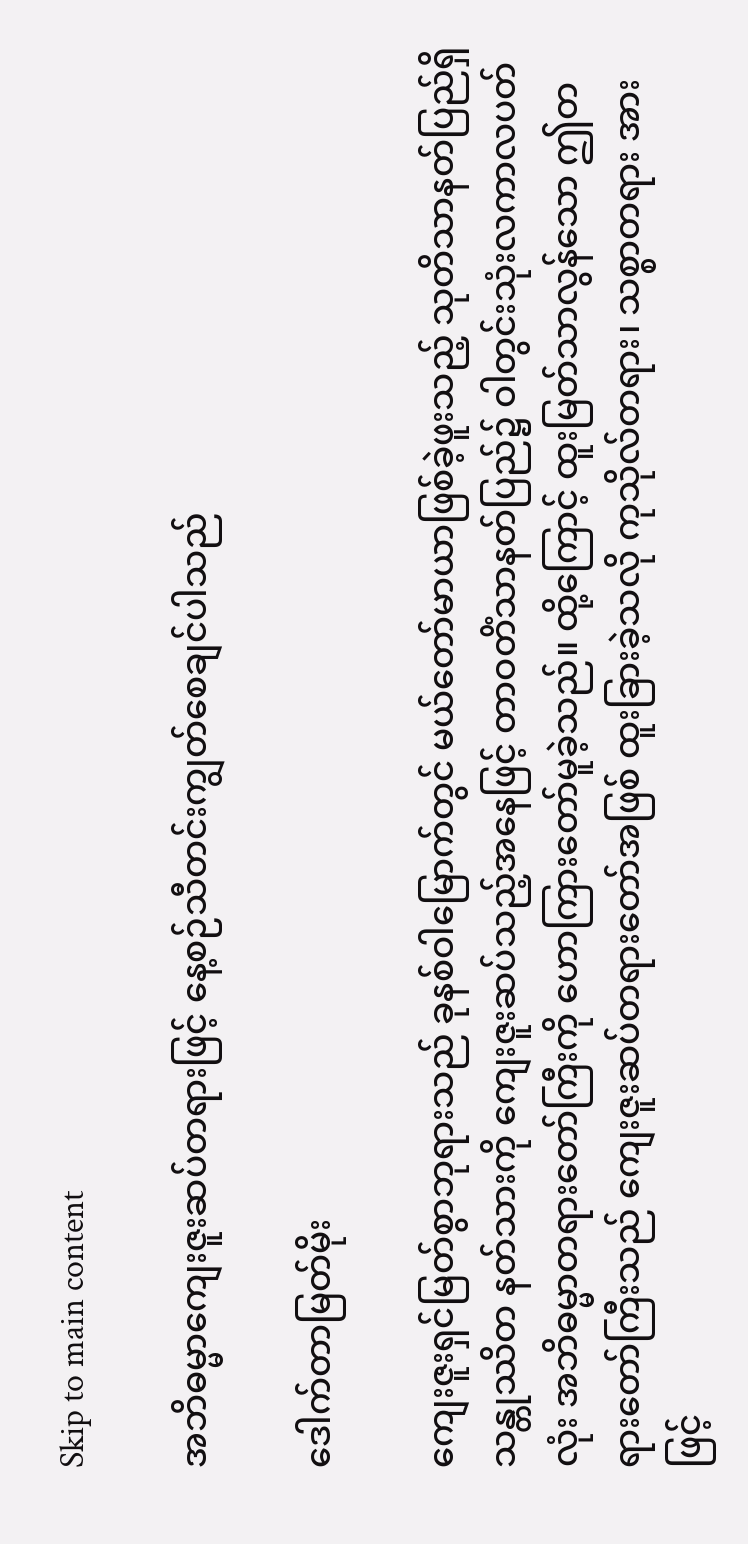Skip to main content

အဘိဓမ္မာကျေးဇူးဆပ်တရားဖြင့် နေ့စဉ်သီတင်းကျွတ်စေချင်ပါသည်

ဒေါက်တာမြတ်မိုး

ကျေးဇူးရှင်မြတ်စွာဘုရားသည် ခုနစ်ဝါမြောက်တွင် မယ်တော်မာယာဖြစ်ခဲ့ဖူးသည့် သုတိသာနတ်ပြည်ရှိ သန္တုဿိတ နတ်သားကို ကျေးဇူးဆပ်သည့်အနေဖြင့် တာဝတိံသာနတ်ပြည်၌ ဝါတွင်းသုံးလကာလပတ်လုံး အဘိဓမ္မာတရားတော်ကြီးကို ဟောကြားတော်မူခဲ့သည်။ ထို့ကြောင့် ထူးမြတ်သာလွန်သော ဤတရားတော်ကြီးသည် ကျေးဇူးဆပ်တရားတော်အဖြစ် ထူးခြားခဲ့သလို ကုသိုလ်တရား၊ သစ္စာတရား အားဖြင့်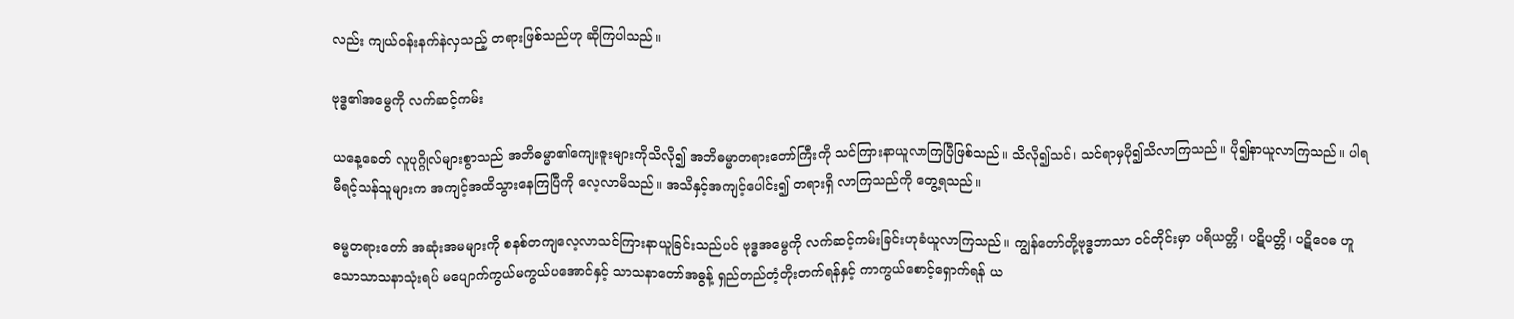လည်း ကျယ်ဝန်းနက်နဲလှသည့် တရားဖြစ်သည်ဟု ဆိုကြပါသည်။

ဗုဒ္ဓ၏အမွေကို လက်ဆင့်ကမ်း

ယနေ့ခေတ် လူပုဂ္ဂိုလ်များစွာသည် အဘိဓမ္မာ၏ကျေးဇူးများကိုသိလို၍ အဘိဓမ္မာတရားတော်ကြီးကို သင်ကြားနာယူလာကြပြီဖြစ်သည်။ သိလို၍သင်၊ သင်ရာမှပို၍သိလာကြသည်။ ပို၍နာယူလာကြသည်။ ပါရမီရင့်သန်သူများက အကျင့်အထိသွားနေကြပြီကို လေ့လာမိသည်။ အသိနှင့်အကျင့်ပေါင်း၍ တရားရှိ လာကြသည်ကို တွေ့ရသည်။

ဓမ္မတရားတော် အဆုံးအမများကို စနစ်တကျလေ့လာသင်ကြားနာယူခြင်းသည်ပင် ဗုဒ္ဓအမွေကို လက်ဆင့်ကမ်းခြင်းဟုခံယူလာကြသည်။ ကျွန်တော်တို့ဗုဒ္ဓဘာသာ ဝင်တိုင်းမှာ ပရိယတ္တိ၊ ပဋိပတ္တိ၊ ပဋိဝေဓ ဟူသောသာသနာသုံးရပ် မပျောက်ကွယ်မကွယ်ပအောင်နှင့် သာသနာတော်အဓွန့် ရှည်တည်တံ့တိုးတက်ရန်နှင့် ကာကွယ်စောင့်ရှောက်ရန် ယ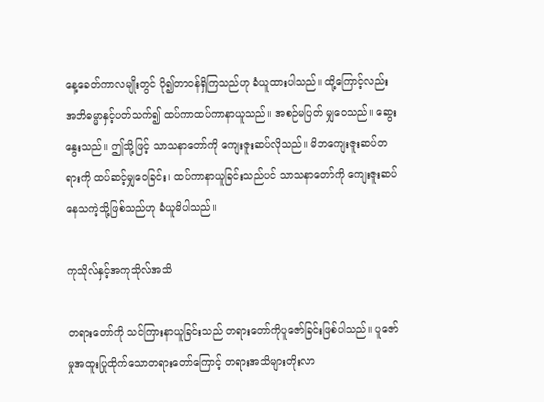နေ့ခေတ်ကာလမျိုးတွင် ပို၍တာဝန်ရှိကြသည်ဟု ခံယူထားပါသည်။ ထို့ကြောင့်လည်း အဘိဓမ္မာနှင့်ပတ်သက်၍ ထပ်ကာထပ်ကာနာယူသည်။ အစဉ်မပြတ် မျှဝေသည်။ ဆွေးနွေးသည်။ ဤသို့ဖြင့် သာသနာတော်ကို ကျေးဇူးဆပ်လိုသည်။ မိဘကျေးဇူးဆပ်တရားကို ထပ်ဆင့်မျှဝေခြင်း၊ ထပ်ကာနာယူခြင်းသည်ပင် သာသနာတော်ကို ကျေးဇူးဆပ်နေသကဲ့သို့ဖြစ်သည်ဟု ခံယူမိပါသည်။

ကုသိုလ်နှင့်အကုသိုလ်အသိ

တရားတော်ကို သင်ကြားနာယူခြင်းသည် တရားတော်ကိုပူဇော်ခြင်းဖြစ်ပါသည်။ ပူဇော်မှုအထူးပြုထိုက်သောတရားတော်ကြောင့် တရားအသိများတိုးလာ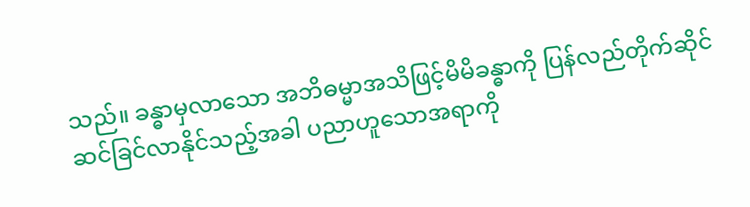သည်။ ခန္ဓာမှလာသော အဘိဓမ္မာအသိဖြင့်မိမိခန္ဓာကို ပြန်လည်တိုက်ဆိုင်ဆင်ခြင်လာနိုင်သည့်အခါ ပညာဟူသောအရာကို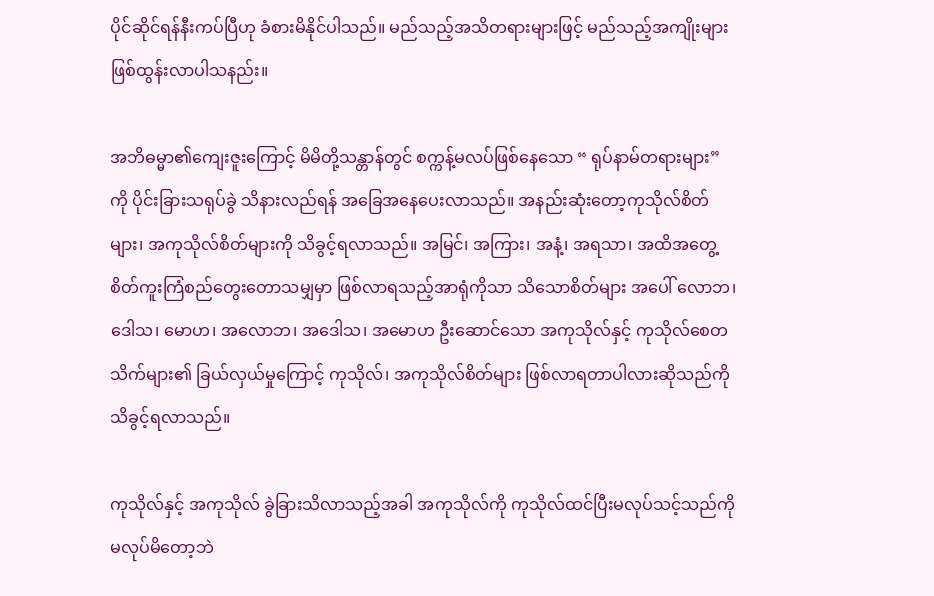ပိုင်ဆိုင်ရန်နီးကပ်ပြီဟု ခံစားမိနိုင်ပါသည်။ မည်သည့်အသိတရားများဖြင့် မည်သည့်အကျိုးများ ဖြစ်ထွန်းလာပါသနည်း။

အဘိဓမ္မာ၏ကျေးဇူးကြောင့် မိမိတို့သန္တာန်တွင် စက္ကန့်မလပ်ဖြစ်နေသော “ ရုပ်နာမ်တရားများ” ကို ပိုင်းခြားသရုပ်ခွဲ သိနားလည်ရန် အခြေအနေပေးလာသည်။ အနည်းဆုံးတော့ကုသိုလ်စိတ်များ၊ အကုသိုလ်စိတ်များကို သိခွင့်ရလာသည်။ အမြင်၊ အကြား၊ အနံ့၊ အရသာ၊ အထိအတွေ့ စိတ်ကူးကြံစည်တွေးတောသမျှမှာ ဖြစ်လာရသည့်အာရုံကိုသာ သိသောစိတ်များ အပေါ် လောဘ၊ ဒေါသ၊ မောဟ၊ အလောဘ၊ အဒေါသ၊ အမောဟ ဦးဆောင်သော အကုသိုလ်နှင့် ကုသိုလ်စေတသိက်များ၏ ခြယ်လှယ်မှုကြောင့် ကုသိုလ်၊ အကုသိုလ်စိတ်များ ဖြစ်လာရတာပါလားဆိုသည်ကို သိခွင့်ရလာသည်။

ကုသိုလ်နှင့် အကုသိုလ် ခွဲခြားသိလာသည့်အခါ အကုသိုလ်ကို ကုသိုလ်ထင်ပြီးမလုပ်သင့်သည်ကို မလုပ်မိတော့ဘဲ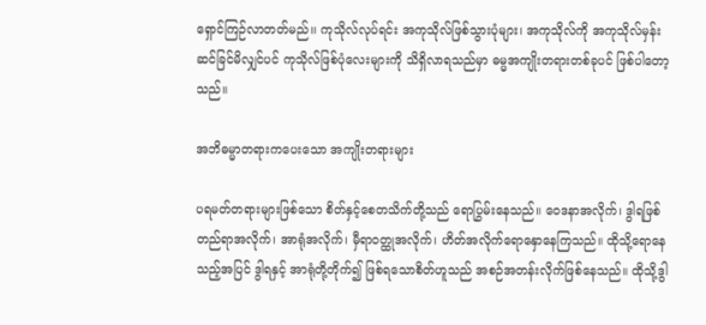ရှောင်ကြဉ်လာတတ်မည်၊၊ ကုသိုလ်လုပ်ရင်း အကုသိုလ်ဖြစ်သွားပုံများ၊ အကုသိုလ်ကို အကုသိုလ်မှန်း ဆင်ခြင်မိလျှင်ပင် ကုသိုလ်ဖြစ်ပုံလေးများကို သိရှိလာရသည်မှာ ဓမ္မအကျိုးတရားတစ်ခုပင် ဖြစ်ပါတော့သည်။

အဘိဓမ္မာတရားကပေးသော အကျိုးတရားများ

ပရမတ်တရားများဖြစ်သော စိတ်နှင့်စေတသိက်တို့သည် ရောပြွမ်းနေသည်။ ဝေဒနာအလိုက်၊ ဒွါရဖြစ်တည်ရာအလိုက်၊ အာရုံအလိုက်၊ မှီရာဝတ္ထုအလိုက်၊ ဟိတ်အလိုက်ရောနှောနေကြသည်။ ထိုသို့ရောနေသည့်အပြင် ဒွါရနှင့် အာရုံတို့တိုက်၍ ဖြစ်ရသောစိတ်ဟူသည် အစဉ်အတန်းလိုက်ဖြစ်နေသည်။ ထိုသို့ဒွါ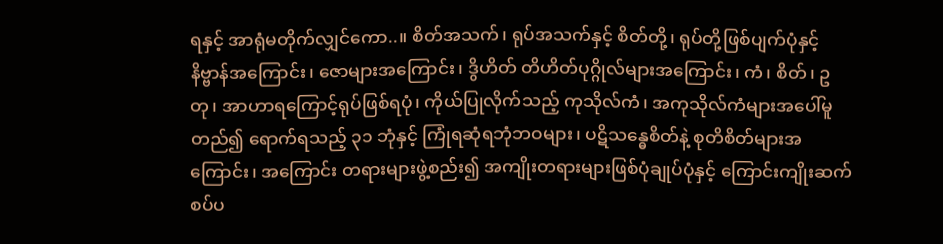ရနှင့် အာရုံမတိုက်လျှင်ကော..။ စိတ်အသက်၊ ရုပ်အသက်နှင့် စိတ်တို့၊ ရုပ်တို့ဖြစ်ပျက်ပုံနှင့် နိဗ္ဗာန်အကြောင်း၊ ဇောများအကြောင်း၊ ဒွိဟိတ် တိဟိတ်ပုဂ္ဂိုလ်များအကြောင်း၊ ကံ၊ စိတ်၊ ဥတု၊ အာဟာရကြောင့်ရုပ်ဖြစ်ရပုံ၊ ကိုယ်ပြုလိုက်သည့် ကုသိုလ်ကံ၊ အကုသိုလ်ကံများအပေါ်မူတည်၍ ရောက်ရသည့် ၃၁ ဘုံနှင့် ကြုံရဆုံရဘုံဘဝများ၊ ပဋိသန္ဓေစိတ်နဲ့ စုတိစိတ်များအကြောင်း၊ အကြောင်း တရားများဖွဲ့စည်း၍ အကျိုးတရားများဖြစ်ပုံချုပ်ပုံနှင့် ကြောင်းကျိုးဆက်စပ်ပ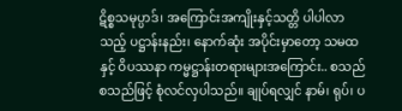ဋိစ္စသမုပ္ပာဒ်၊ အကြောင်းအကျိုးနှင့်သတ္တိ ပါပါလာသည့် ပဋ္ဌာန်းနည်း၊ နောက်ဆုံး အပိုင်းမှာတော့ သမထနှင့် ဝိပဿနာ ကမ္မဋ္ဌာန်းတရားများအကြောင်း.. စသည် စသည်ဖြင့် စုံလင်လှပါသည်။ ချုပ်ရလျှင် နာမ်၊ ရုပ်၊ ပ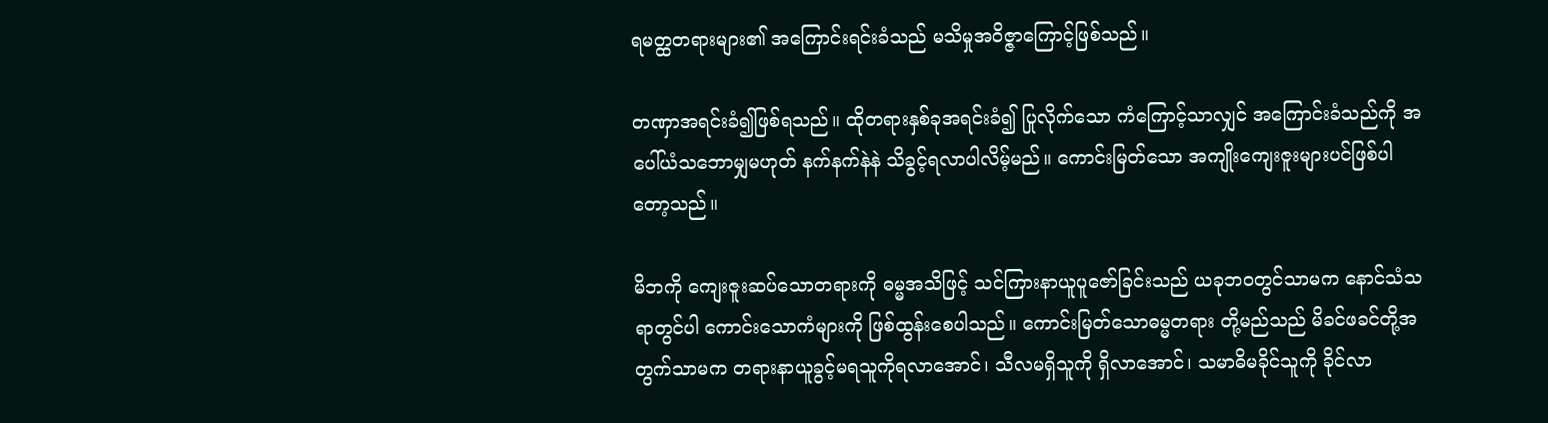ရမတ္ထတရားများ၏ အကြောင်းရင်းခံသည် မသိမှုအဝိဇ္ဇာကြောင့်ဖြစ်သည်။

တဏှာအရင်းခံ၍ဖြစ်ရသည်။ ထိုတရားနှစ်ခုအရင်းခံ၍ ပြုလိုက်သော ကံကြောင့်သာလျှင် အကြောင်းခံသည်ကို အပေါ်ယံသဘောမျှမဟုတ် နက်နက်နဲနဲ သိခွင့်ရလာပါလိမ့်မည်။ ကောင်းမြတ်သော အကျိုးကျေးဇူးများပင်ဖြစ်ပါတော့သည်။

မိဘကို ကျေးဇူးဆပ်သောတရားကို ဓမ္မအသိဖြင့် သင်ကြားနာယူပူဇော်ခြင်းသည် ယခုဘဝတွင်သာမက နောင်သံသရာတွင်ပါ ကောင်းသောကံများကို ဖြစ်ထွန်းစေပါသည်။ ကောင်းမြတ်သောဓမ္မတရား တို့မည်သည် မိခင်ဖခင်တို့အတွက်သာမက တရားနာယူခွင့်မရသူကိုရလာအောင်၊ သီလမရှိသူကို ရှိလာအောင်၊ သမာဓိမခိုင်သူကို ခိုင်လာ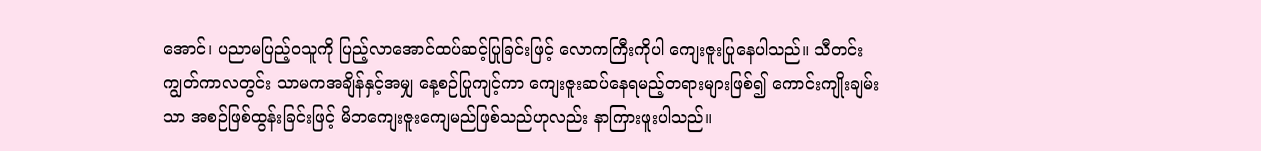အောင်၊ ပညာမပြည့်ဝသူကို ပြည့်လာအောင်ထပ်ဆင့်ပြုခြင်းဖြင့် လောကကြီးကိုပါ ကျေးဇူးပြုနေပါသည်။ သီတင်းကျွတ်ကာလတွင်း သာမကအချိန်နှင့်အမျှ နေ့စဉ်ပြုကျင့်ကာ ကျေးဇူးဆပ်နေရမည့်တရားများဖြစ်၍ ကောင်းကျိုးချမ်းသာ အစဉ်ဖြစ်ထွန်းခြင်းဖြင့် မိဘကျေးဇူးကျေမည်ဖြစ်သည်ဟုလည်း နာကြားဖူးပါသည်။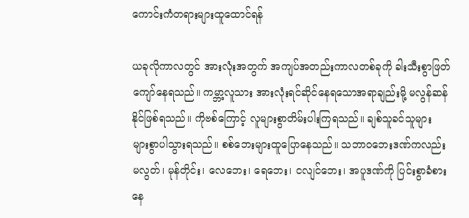ကောင်းကံတရားများထူထောင်ရန်

ယခုလိုကာလတွင် အားလုံးအတွက် အကျပ်အတည်းကာလတစ်ခုကို ခါးသီးစွာဖြတ်ကျော်နေရသည်။ ကမ္ဘာ့လူသား အားလုံးရင်ဆိုင်နေရသောအရာချည်းမို့ မလွန်ဆန်နိုင်ဖြစ်ရသည်။ ကိုဗစ်ကြောင့် လူများစွာတိမ်းပါးကြရသည်။ ချစ်သူခင်သူများ များစွာပါသွားရသည်။ စစ်ဘေးများထူပြောနေသည်။ သဘာဝဘေးဒဏ်ကလည်းမလွတ်၊ မုန်တိုင်း၊ လေဘေး၊ ရေဘေး၊ ငလျင်ဘေး၊ အပူဒဏ်ကို ပြင်းစွာခံစားနေ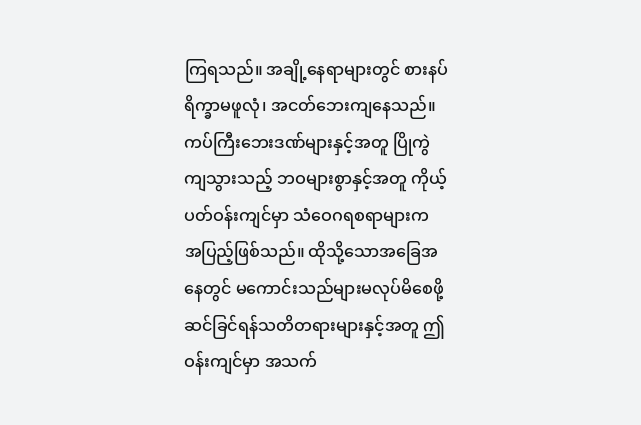ကြရသည်။ အချို့နေရာများတွင် စားနပ်ရိက္ခာမဖူလုံ၊ အငတ်ဘေးကျနေသည်။ ကပ်ကြီးဘေးဒဏ်များနှင့်အတူ ပြိုကွဲကျသွားသည့် ဘဝများစွာနှင့်အတူ ကိုယ့်ပတ်ဝန်းကျင်မှာ သံဝေဂရစရာများက အပြည့်ဖြစ်သည်။ ထိုသို့သောအခြေအနေတွင် မကောင်းသည်များမလုပ်မိစေဖို့ ဆင်ခြင်ရန်သတိတရားများနှင့်အတူ ဤဝန်းကျင်မှာ အသက်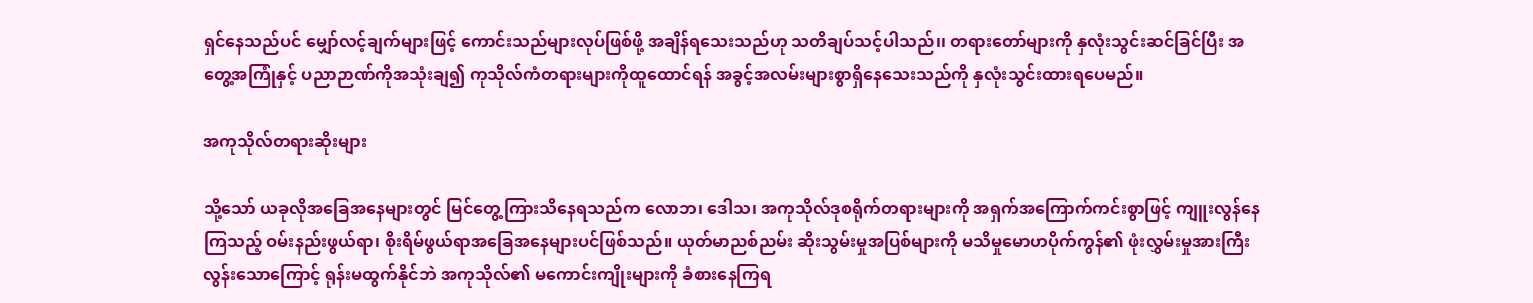ရှင်နေသည်ပင် မျှော်လင့်ချက်များဖြင့် ကောင်းသည်များလုပ်ဖြစ်ဖို့ အချိန်ရသေးသည်ဟု သတိချပ်သင့်ပါသည်၊၊ တရားတော်များကို နှလုံးသွင်းဆင်ခြင်ပြီး အတွေ့အကြုံနှင့် ပညာဉာဏ်ကိုအသုံးချ၍ ကုသိုလ်ကံတရားများကိုထူထောင်ရန် အခွင့်အလမ်းများစွာရှိနေသေးသည်ကို နှလုံးသွင်းထားရပေမည်။

အကုသိုလ်တရားဆိုးများ

သို့သော် ယခုလိုအခြေအနေများတွင် မြင်တွေ့ကြားသိနေရသည်က လောဘ၊ ဒေါသ၊ အကုသိုလ်ဒုစရိုက်တရားများကို အရှက်အကြောက်ကင်းစွာဖြင့် ကျူးလွန်နေကြသည့် ဝမ်းနည်းဖွယ်ရာ၊ စိုးရိမ်ဖွယ်ရာအခြေအနေများပင်ဖြစ်သည်။ ယုတ်မာညစ်ညမ်း ဆိုးသွမ်းမှုအပြစ်များကို မသိမှုမောဟပိုက်ကွန်၏ ဖုံးလွှမ်းမှုအားကြီးလွန်းသောကြောင့် ရုန်းမထွက်နိုင်ဘဲ အကုသိုလ်၏ မကောင်းကျိုးများကို ခံစားနေကြရ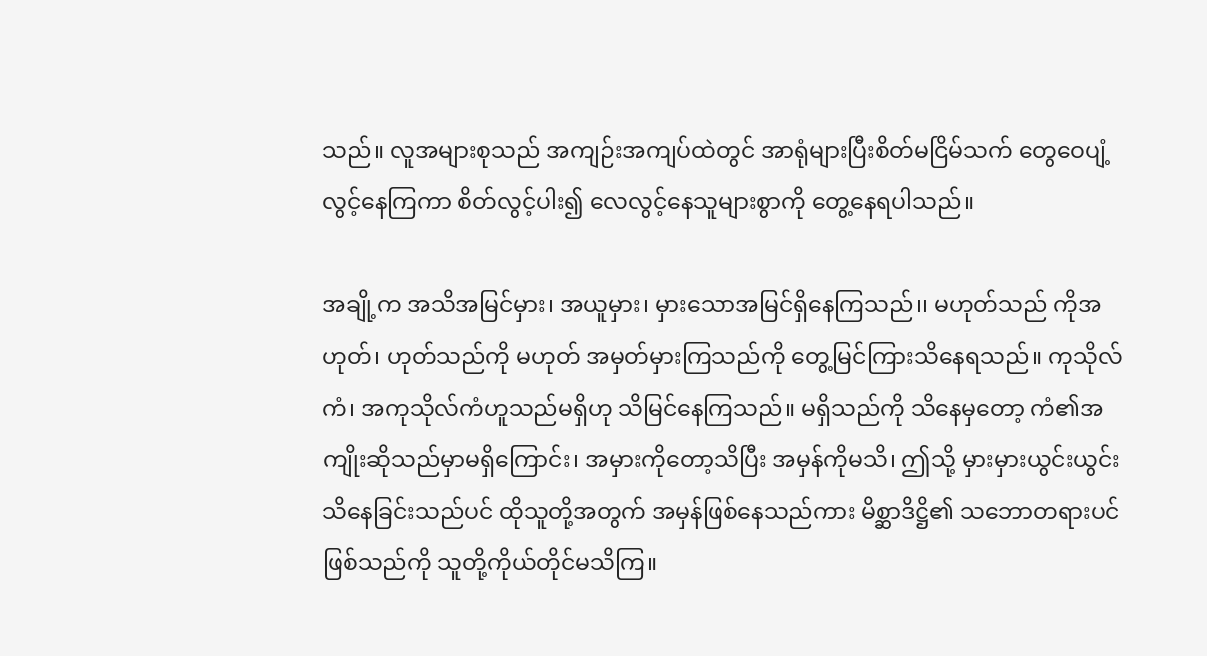သည်။ လူအများစုသည် အကျဉ်းအကျပ်ထဲတွင် အာရုံများပြီးစိတ်မငြိမ်သက် တွေဝေပျံ့လွင့်နေကြကာ စိတ်လွင့်ပါး၍ လေလွင့်နေသူများစွာကို တွေ့နေရပါသည်။

အချို့က အသိအမြင်မှား၊ အယူမှား၊ မှားသောအမြင်ရှိနေကြသည်၊၊ မဟုတ်သည် ကိုအဟုတ်၊ ဟုတ်သည်ကို မဟုတ် အမှတ်မှားကြသည်ကို တွေ့မြင်ကြားသိနေရသည်။ ကုသိုလ်ကံ၊ အကုသိုလ်ကံဟူသည်မရှိဟု သိမြင်နေကြသည်။ မရှိသည်ကို သိနေမှတော့ ကံ၏အကျိုးဆိုသည်မှာမရှိကြောင်း၊ အမှားကိုတော့သိပြီး အမှန်ကိုမသိ၊ ဤသို့ မှားမှားယွင်းယွင်းသိနေခြင်းသည်ပင် ထိုသူတို့အတွက် အမှန်ဖြစ်နေသည်ကား မိစ္ဆာဒိဋ္ဌိ၏ သဘောတရားပင်ဖြစ်သည်ကို သူတို့ကိုယ်တိုင်မသိကြ။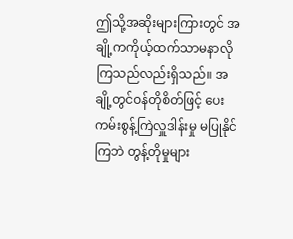ဤသို့အဆိုးများကြားတွင် အချို့ကကိုယ့်ထက်သာမနာလိုကြသည်လည်းရှိသည်။ အချို့တွင်ဝန်တိုစိတ်ဖြင့် ပေးကမ်းစွန့်ကြဲလှူဒါန်းမှု မပြုနိုင်ကြဘဲ တွန့်တိုမှုများ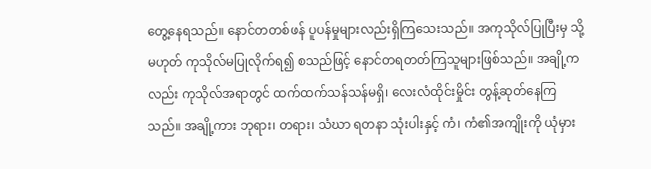တွေ့နေရသည်။ နောင်တတစ်ဖန် ပူပန်မှုများလည်းရှိကြသေးသည်။ အကုသိုလ်ပြုပြီးမှ သို့မဟုတ် ကုသိုလ်မပြုလိုက်ရ၍ စသည်ဖြင့် နောင်တရတတ်ကြသူများဖြစ်သည်။ အချို့ကလည်း ကုသိုလ်အရာတွင် ထက်ထက်သန်သန်မရှိ၊ လေးလံထိုင်းမှိုင်း တွန့်ဆုတ်နေကြသည်။ အချို့ကား ဘုရား၊ တရား၊ သံဃာ ရတနာ သုံးပါးနှင့် ကံ၊ ကံ၏အကျိုးကို ယုံမှား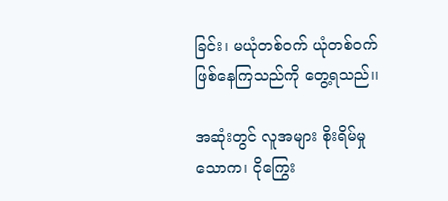ခြင်း၊ မယုံတစ်ဝက် ယုံတစ်ဝက်ဖြစ်နေကြသည်ကို တွေ့ရသည်၊၊

အဆုံးတွင် လူအများ စိုးရိမ်မှုသောက၊ ငိုကြွေး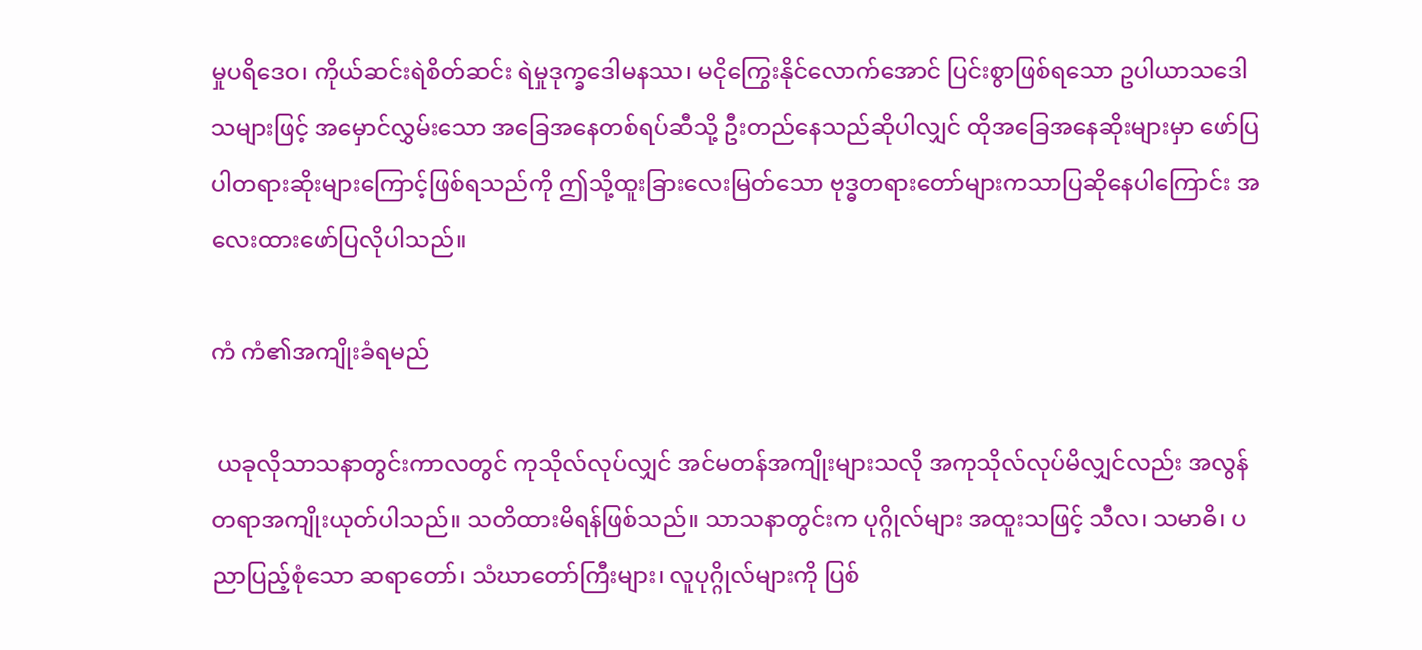မှုပရိဒေဝ၊ ကိုယ်ဆင်းရဲစိတ်ဆင်း ရဲမှုဒုက္ခဒေါမနဿ၊ မငိုကြွေးနိုင်လောက်အောင် ပြင်းစွာဖြစ်ရသော ဥပါယာသဒေါသများဖြင့် အမှောင်လွှမ်းသော အခြေအနေတစ်ရပ်ဆီသို့ ဦးတည်နေသည်ဆိုပါလျှင် ထိုအခြေအနေဆိုးများမှာ ဖော်ပြပါတရားဆိုးများကြောင့်ဖြစ်ရသည်ကို ဤသို့ထူးခြားလေးမြတ်သော ဗုဒ္ဓတရားတော်များကသာပြဆိုနေပါကြောင်း အလေးထားဖော်ပြလိုပါသည်။

ကံ ကံ၏အကျိုးခံရမည်

 ယခုလိုသာသနာတွင်းကာလတွင် ကုသိုလ်လုပ်လျှင် အင်မတန်အကျိုးများသလို အကုသိုလ်လုပ်မိလျှင်လည်း အလွန်တရာအကျိုးယုတ်ပါသည်။ သတိထားမိရန်ဖြစ်သည်။ သာသနာတွင်းက ပုဂ္ဂိုလ်များ အထူးသဖြင့် သီလ၊ သမာဓိ၊ ပညာပြည့်စုံသော ဆရာတော်၊ သံဃာတော်ကြီးများ၊ လူပုဂ္ဂိုလ်များကို ပြစ်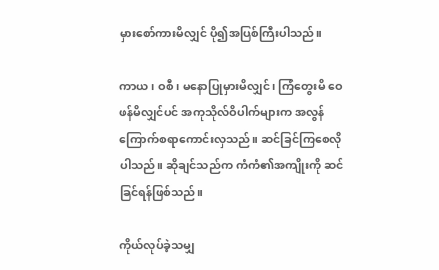မှားစော်ကားမိလျှင် ပို၍အပြစ်ကြီးပါသည်။

ကာယ၊ ဝစီ၊ မနောပြုမှားမိလျှင်၊ ကြံတွေးမိ ဝေဖန်မိလျှင်ပင် အကုသိုလ်ဝိပါက်များက အလွန်ကြောက်စရာကောင်းလှသည်။ ဆင်ခြင်ကြစေလိုပါသည်။ ဆိုချင်သည်က ကံကံ၏အကျိုးကို ဆင်ခြင်ရန်ဖြစ်သည်။

ကိုယ်လုပ်ခဲ့သမျှ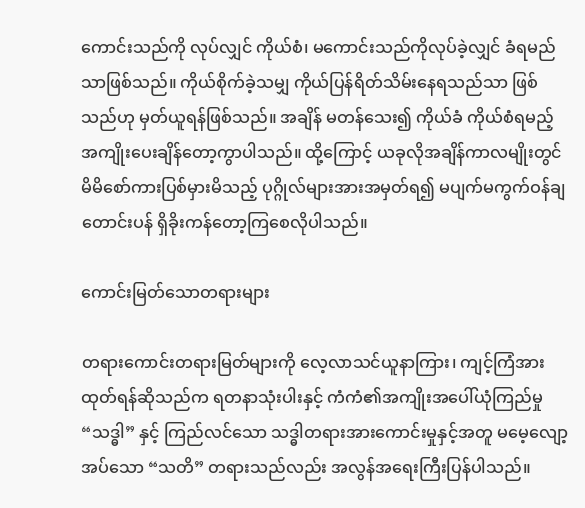ကောင်းသည်ကို လုပ်လျှင် ကိုယ်စံ၊ မကောင်းသည်ကိုလုပ်ခဲ့လျှင် ခံရမည်သာဖြစ်သည်။ ကိုယ်စိုက်ခဲ့သမျှ ကိုယ်ပြန်ရိတ်သိမ်းနေရသည်သာ ဖြစ်သည်ဟု မှတ်ယူရန်ဖြစ်သည်။ အချိန် မတန်သေး၍ ကိုယ်ခံ ကိုယ်စံရမည့် အကျိုးပေးချိန်တော့ကွာပါသည်။ ထို့ကြောင့် ယခုလိုအချိန်ကာလမျိုးတွင် မိမိစော်ကားပြစ်မှားမိသည့် ပုဂ္ဂိုလ်များအားအမှတ်ရ၍ မပျက်မကွက်ဝန်ချတောင်းပန် ရှိခိုးကန်တော့ကြစေလိုပါသည်။

ကောင်းမြတ်သောတရားများ

တရားကောင်းတရားမြတ်များကို လေ့လာသင်ယူနာကြား၊ ကျင့်ကြံအားထုတ်ရန်ဆိုသည်က ရတနာသုံးပါးနှင့် ကံကံ၏အကျိုးအပေါ်ယုံကြည်မှု “သဒ္ဓါ” နှင့် ကြည်လင်သော သဒ္ဓါတရားအားကောင်းမှုနှင့်အတူ မမေ့လျော့အပ်သော “သတိ” တရားသည်လည်း အလွန်အရေးကြီးပြန်ပါသည်။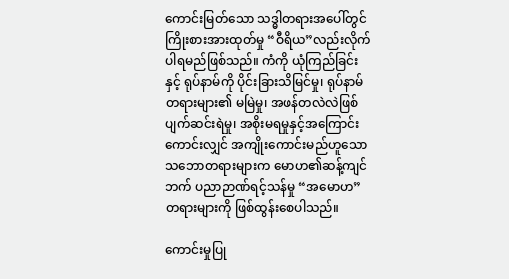ကောင်းမြတ်သော သဒ္ဓါတရားအပေါ်တွင် ကြိုးစားအားထုတ်မှု “ဝီရိယ”လည်းလိုက်ပါရမည်ဖြစ်သည်။ ကံကို ယုံကြည်ခြင်းနှင့် ရုပ်နာမ်ကို ပိုင်းခြားသိမြင်မှု၊ ရုပ်နာမ်တရားများ၏ မမြဲမှု၊ အဖန်တလဲလဲဖြစ်ပျက်ဆင်းရဲမှု၊ အစိုးမရမှုနှင့်အကြောင်းကောင်းလျှင် အကျိုးကောင်းမည်ဟူသော သဘောတရားများက မောဟ၏ဆန့်ကျင်ဘက် ပညာဉာဏ်ရင့်သန်မှု “အမောဟ”တရားများကို ဖြစ်ထွန်းစေပါသည်။

ကောင်းမှုပြု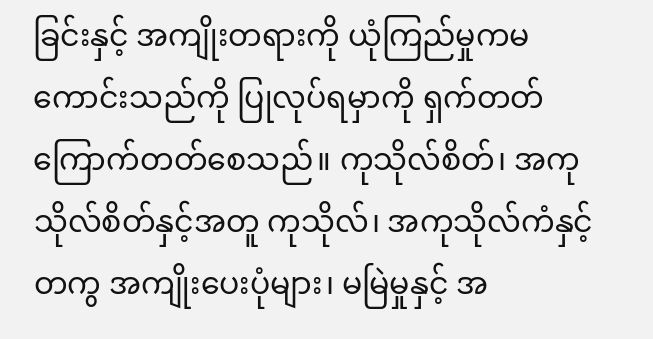ခြင်းနှင့် အကျိုးတရားကို ယုံကြည်မှုကမကောင်းသည်ကို ပြုလုပ်ရမှာကို ရှက်တတ်ကြောက်တတ်စေသည်။ ကုသိုလ်စိတ်၊ အကုသိုလ်စိတ်နှင့်အတူ ကုသိုလ်၊ အကုသိုလ်ကံနှင့်တကွ အကျိုးပေးပုံများ၊ မမြဲမှုနှင့် အ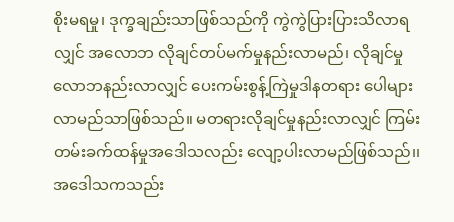စိုးမရမှု၊ ဒုက္ခချည်းသာဖြစ်သည်ကို ကွဲကွဲပြားပြားသိလာရလျှင် အလောဘ လိုချင်တပ်မက်မှုနည်းလာမည်၊ လိုချင်မှုလောဘနည်းလာလျှင် ပေးကမ်းစွန့်ကြဲမှုဒါနတရား ပေါများလာမည်သာဖြစ်သည်။ မတရားလိုချင်မှုနည်းလာလျှင် ကြမ်းတမ်းခက်ထန်မှုအဒေါသလည်း လျော့ပါးလာမည်ဖြစ်သည်၊၊ အဒေါသကသည်း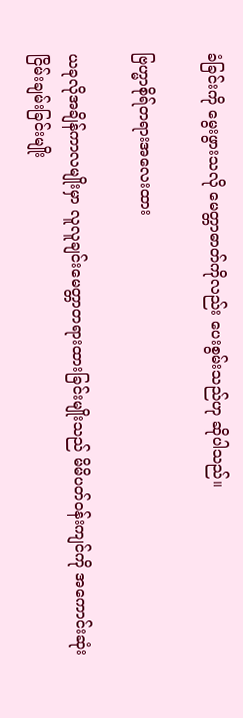ခံခြင်းကို မွေးဖွားသလို မေတ္တာဓာတ်ကိုလည်း ပေးစွမ်းသည်ဟု ဆိုပါသည်။

ဗြဟ္မာစိုရ်တရားအလေးထား

ယခုလိုအချိန်ကာလမျိုးမှာ လူလူချင်းမေတ္တာတရားထားခြင်းမျိုးသည် မိမိပတ်ဝန်းကျင်ကို အကောင်းဆုံးငြိမ်းချမ်းခြင်းမျိုး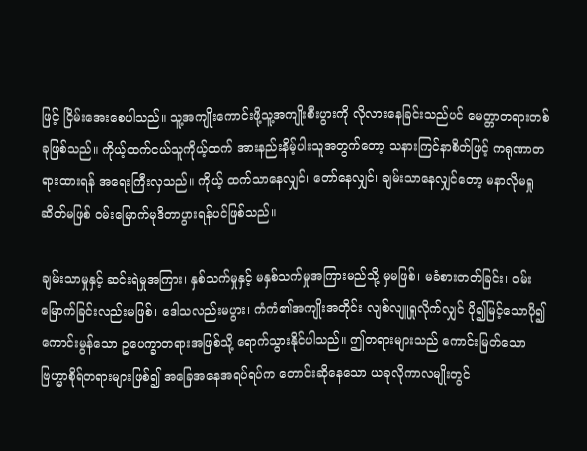ဖြင့် ငြိမ်းအေးစေပါသည်။ သူ့အကျိုးကောင်းဖို့သူ့အကျိုးစီးပွားကို လိုလားနေခြင်းသည်ပင် မေတ္တာတရားတစ်ခုဖြစ်သည်။ ကိုယ့်ထက်ငယ်သူကိုယ့်ထက် အားနည်းနိမ့်ပါးသူအတွက်တော့ သနားကြင်နာစိတ်ဖြင့် ကရုဏာတရားထားရန် အရေးကြီးလှသည်။ ကိုယ့် ထက်သာနေလျှင်၊ တော်နေလျှင်၊ ချမ်းသာနေလျှင်တော့ မနာလိုမရှုဆိတ်မဖြစ် ဝမ်းမြောက်မုဒိတာပွားရန်ပင်ဖြစ်သည်။

ချမ်းသာမှုနှင့် ဆင်းရဲမှုအကြား၊ နှစ်သက်မှုနှင့် မနှစ်သက်မှုအကြားမည်သို့ မှမဖြစ်၊ မခံစားတတ်ခြင်း၊ ဝမ်းမြောက်ခြင်းလည်းမဖြစ်၊ ဒေါသလည်းမပွား၊ ကံကံ၏အကျိုးအတိုင်း လျစ်လျူရှုလိုက်လျှင် ပို၍မြင့်သောပို၍ကောင်းမွန်သော ဥပေက္ခာတရားအဖြစ်သို့ ရောက်သွားနိုင်ပါသည်။ ဤတရားများသည် ကောင်းမြတ်သော ဗြဟ္မာစိုရ်တရားများဖြစ်၍ အခြေအနေအရပ်ရပ်က တောင်းဆိုနေသော ယခုလိုကာလမျိုးတွင်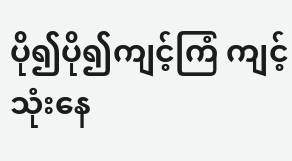ပို၍ပို၍ကျင့်ကြံ ကျင့်သုံးနေ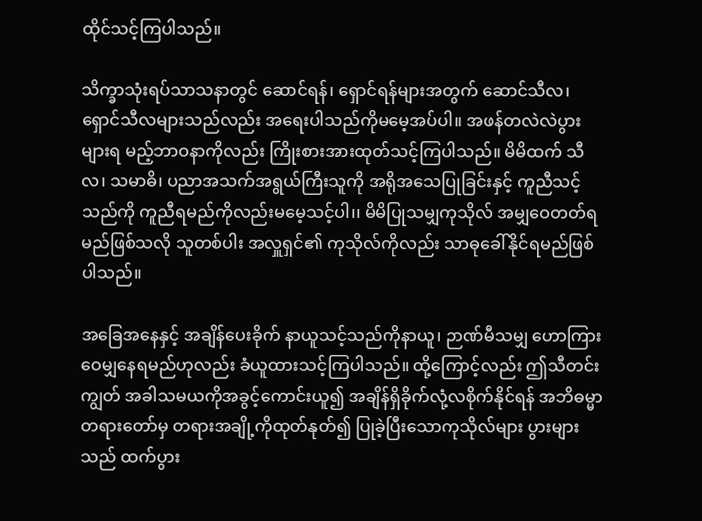ထိုင်သင့်ကြပါသည်။

သိက္ခာသုံးရပ်သာသနာတွင် ဆောင်ရန်၊ ရှောင်ရန်များအတွက် ဆောင်သီလ၊ ရှောင်သီလများသည်လည်း အရေးပါသည်ကိုမမေ့အပ်ပါ။ အဖန်တလဲလဲပွားများရ မည့်ဘာဝနာကိုလည်း ကြိုးစားအားထုတ်သင့်ကြပါသည်။ မိမိထက် သီလ၊ သမာဓိ၊ ပညာအသက်အရွယ်ကြီးသူကို အရိုအသေပြုခြင်းနှင့် ကူညီသင့်သည်ကို ကူညီရမည်ကိုလည်းမမေ့သင့်ပါ၊၊ မိမိပြုသမျှကုသိုလ် အမျှဝေတတ်ရမည်ဖြစ်သလို သူတစ်ပါး အလှူရှင်၏ ကုသိုလ်ကိုလည်း သာဓုခေါ်နိုင်ရမည်ဖြစ်ပါသည်။

အခြေအနေနှင့် အချိန်ပေးခိုက် နာယူသင့်သည်ကိုနာယူ၊ ဉာဏ်မီသမျှ ဟောကြားဝေမျှနေရမည်ဟုလည်း ခံယူထားသင့်ကြပါသည်။ ထို့ကြောင့်လည်း ဤသီတင်းကျွတ် အခါသမယကိုအခွင့်ကောင်းယူ၍ အချိန်ရှိခိုက်လုံ့လစိုက်နိုင်ရန် အဘိဓမ္မာတရားတော်မှ တရားအချို့ကိုထုတ်နုတ်၍ ပြုခဲ့ပြီးသောကုသိုလ်များ ပွားများသည် ထက်ပွား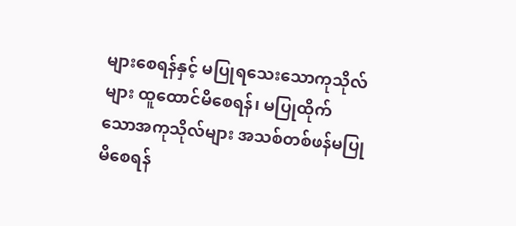များစေရန်နှင့် မပြုရသေးသောကုသိုလ်များ ထူထောင်မိစေရန်၊ မပြုထိုက် သောအကုသိုလ်များ အသစ်တစ်ဖန်မပြုမိစေရန်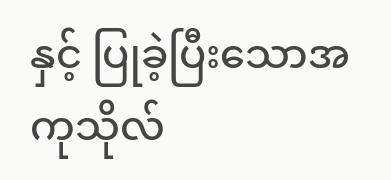နှင့် ပြုခဲ့ပြီးသောအကုသိုလ်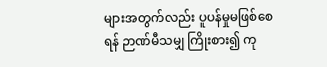များအတွက်လည်း ပူပန်မှုမဖြစ်စေရန် ဉာဏ်မီသမျှ ကြိုးစား၍ ကု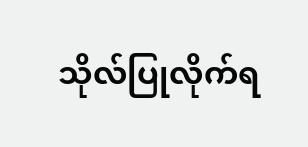သိုလ်ပြုလိုက်ရ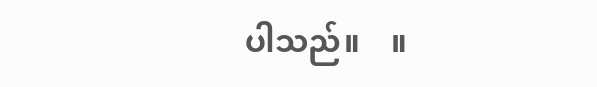ပါသည်။    ။